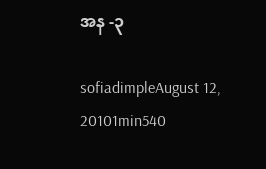အန -၃

sofiadimpleAugust 12, 20101min540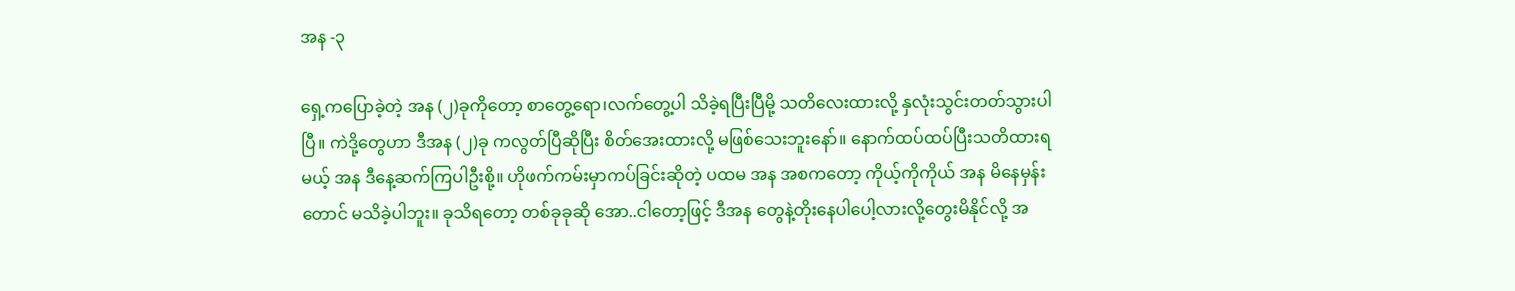အန -၃

ရှေ့ကပြောခဲ့တဲ့ အန (၂)ခုကိုတော့ စာတွေ့ရော၊လက်တွေ့ပါ သိခဲ့ရပြီးပြီမို့ သတိလေးထားလို့ နှလုံးသွင်းတတ်သွားပါပြီ။ ကဲဒို့တွေဟာ ဒီအန (၂)ခု ကလွတ်ပြီဆိုပြီး စိတ်အေးထားလို့ မဖြစ်သေးဘူးနော်။ နောက်ထပ်ထပ်ပြီးသတိထားရမယ့် အန ဒီနေ့ဆက်ကြပါဦးစို့။ ဟိုဖက်ကမ်းမှာကပ်ခြင်းဆိုတဲ့ ပထမ အန အစကတော့ ကိုယ့်ကိုကိုယ် အန မိနေမှန်းတောင် မသိခဲ့ပါဘူး။ ခုသိရတော့ တစ်ခုခုဆို အော..ငါတော့ဖြင့် ဒီအန တွေနဲ့တိုးနေပါပေါ့လားလို့တွေးမိနိုင်လို့ အ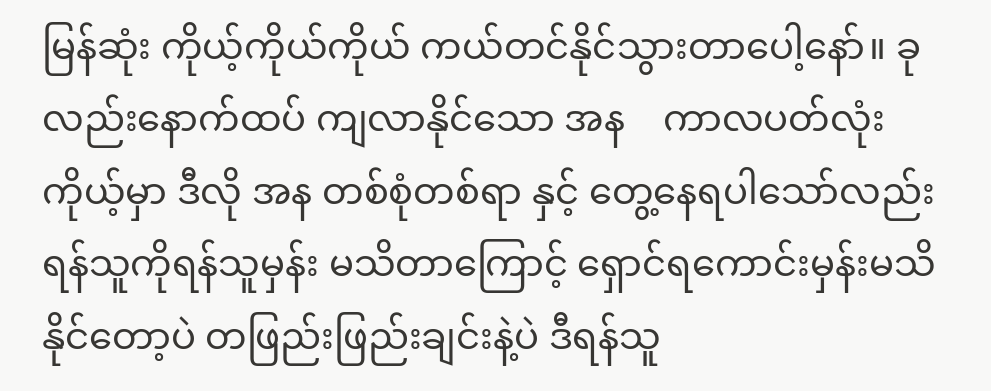မြန်ဆုံး ကိုယ့်ကိုယ်ကိုယ် ကယ်တင်နိုင်သွားတာပေါ့နော်။ ခုလည်းနောက်ထပ် ကျလာနိုင်သော အန    ကာလပတ်လုံး ကိုယ့်မှာ ဒီလို အန တစ်စုံတစ်ရာ နှင့် တွေ့နေရပါသော်လည်း ရန်သူကိုရန်သူမှန်း မသိတာကြောင့် ရှောင်ရကောင်းမှန်းမသိနိုင်တော့ပဲ တဖြည်းဖြည်းချင်းနဲ့ပဲ ဒီရန်သူ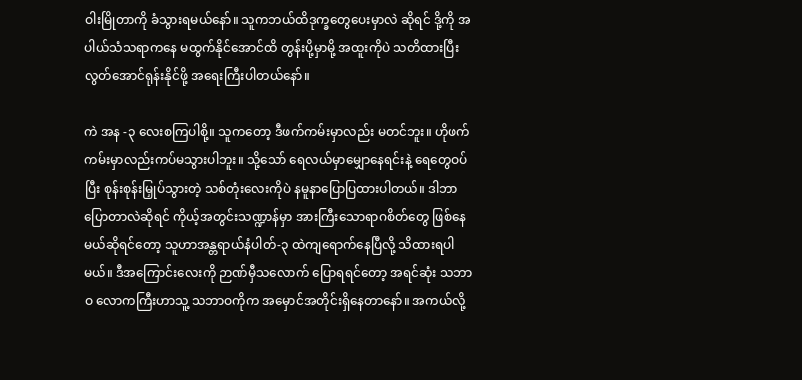ဝါးမြိုတာကို ခံသွားရမယ်နော်။ သူကဘယ်ထိဒုက္ခတွေပေးမှာလဲ ဆိုရင် ဒို့ကို အပါယ်သံသရာကနေ မထွက်နိုင်အောင်ထိ တွန်းပို့မှာမို့ အထူးကိုပဲ သတိထားပြီး လွတ်အောင်ရုန်းနိုင်ဖို့ အရေးကြီးပါတယ်နော်။

ကဲ အန -၃ လေးစကြပါစို့။ သူကတော့ ဒီဖက်ကမ်းမှာလည်း မတင်ဘူး။ ဟိုဖက်ကမ်းမှာလည်းကပ်မသွားပါဘူး။ သို့သော် ရေလယ်မှာမျှောနေရင်းနဲ့ ရေတွေဝပ်ပြီး စုန်းစုန်းမြှုပ်သွားတဲ့ သစ်တုံးလေးကိုပဲ နမူနာပြောပြထားပါတယ်။ ဒါဘာပြောတာလဲဆိုရင် ကိုယ့်အတွင်းသဏ္ဍာန်မှာ အားကြီးသောရာဂစိတ်တွေ ဖြစ်နေမယ်ဆိုရင်တော့ သူဟာအန္တရာယ်နံပါတ်-၃ ထဲကျရောက်နေပြီလို့ သိထားရပါမယ်။ ဒီအကြောင်းလေးကို ဉာဏ်မှီသလောက် ပြောရရင်တော့ အရင်ဆုံး သဘာဝ လောကကြီးဟာသူ့ သဘာဝကိုက အမှောင်အတိုင်းရှိနေတာနော်။ အကယ်လို့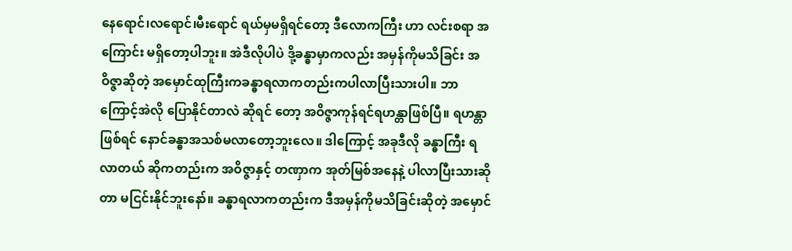နေရောင်၊လရောင်၊မီးရောင် ရယ်မှမရှိရင်တော့ ဒီလောကကြီး ဟာ လင်းစရာ အကြောင်း မရှိတော့ပါဘူး။ အဲဒီလိုပါပဲ ဒို့ခန္ဓာမှာကလည်း အမှန်ကိုမသိခြင်း အဝိဇ္ဇာဆိုတဲ့ အမှောင်ထုကြီးကခန္ဓာရလာကတည်းကပါလာပြီးသားပါ။ ဘာကြောင့်အဲလို ပြောနိုင်တာလဲ ဆိုရင် တော့ အဝိဇ္ဇာကုန်ရင်ရဟန္တာဖြစ်ပြီ။ ရဟန္တာဖြစ်ရင် နောင်ခန္ဓာအသစ်မလာတော့ဘူးလေ။ ဒါကြောင့် အခုဒီလို ခန္ဓာကြီး ရလာတယ် ဆိုကတည်းက အဝိဇ္ဇာနှင့် တဏှာက အုတ်မြစ်အနေနဲ့ ပါလာပြီးသားဆိုတာ မငြင်းနိုင်ဘူးနော်။ ခန္ဓာရလာကတည်းက ဒီအမှန်ကိုမသိခြင်းဆိုတဲ့ အမှောင်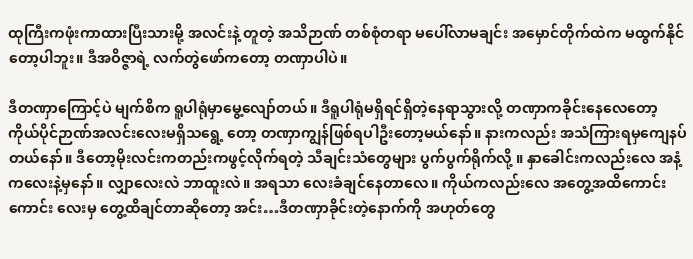ထုကြီးကဖုံးကာထားပြီးသားမို့ အလင်းနဲ့ တူတဲ့ အသိဉာဏ် တစ်စုံတရာ မပေါ်လာမချင်း အမှောင်တိုက်ထဲက မထွက်နိုင်တော့ပါဘူး။ ဒီအဝိဇ္ဇာရဲ့ လက်တွဲဖော်ကတော့ တဏှာပါပဲ။

ဒီတဏှာကြောင့်ပဲ မျက်စိက ရူပါရုံမှာမွေ့လျော်တယ်။ ဒီရူပါရုံမရှိရင်ရှိတဲ့နေရာသွားလို့ တဏှာကခိုင်းနေလေတော့ ကိုယ်ပိုင်ဉာဏ်အလင်းလေးမရှိသရွေ့ တော့ တဏှာကျွန်ဖြစ်ရပါဦးတော့မယ်နော်။ နားကလည်း အသံကြားရမှကျေနပ်တယ်နော်။ ဒီတော့မိုးလင်းကတည်းကဖွင့်လိုက်ရတဲ့ သီချင်းသံတွေများ ပွက်ပွက်ရိုက်လို့ ။ နှာခေါင်းကလည်းလေ အနံ့ကလေးနဲ့မှနော်။ လျှာလေးလဲ ဘာထူးလဲ။ အရသာ လေးခံချင်နေတာလေ။ ကိုယ်ကလည်းလေ အတွေ့အထိကောင်းကောင်း လေးမှ တွေ့ထိချင်တာဆိုတော့ အင်း…ဒီတဏှာခိုင်းတဲ့နောက်ကို အဟုတ်တွေ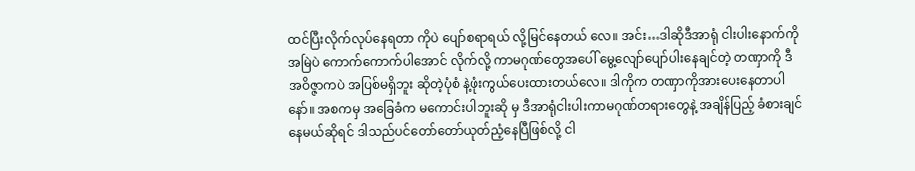ထင်ပြီးလိုက်လုပ်နေရတာ ကိုပဲ ပျော်စရာရယ် လို့မြင်နေတယ် လေ။ အင်း…ဒါဆိုဒီအာရုံ ငါးပါးနောက်ကို အမြဲပဲ ကောက်ကောက်ပါအောင် လိုက်လို့ ကာမဂုဏ်တွေအပေါ် မွေ့လျော်ပျော်ပါးနေချင်တဲ့ တဏှာကို ဒီအဝိဇ္ဇာကပဲ အပြစ်မရှိဘူး ဆိုတဲ့ပုံစံ နဲ့ဖုံးကွယ်ပေးထားတယ်လေ။ ဒါကိုက တဏှာကိုအားပေးနေတာပါနော်။ အစကမှ အခြေခံက မကောင်းပါဘူးဆို မှ ဒီအာရုံငါးပါးကာမဂုဏ်တရားတွေနဲ့ အချိန်ပြည့် ခံစားချင်နေမယ်ဆိုရင် ဒါသည်ပင်တော်တော်ယုတ်ညံ့နေပြီဖြစ်လို့ ငါ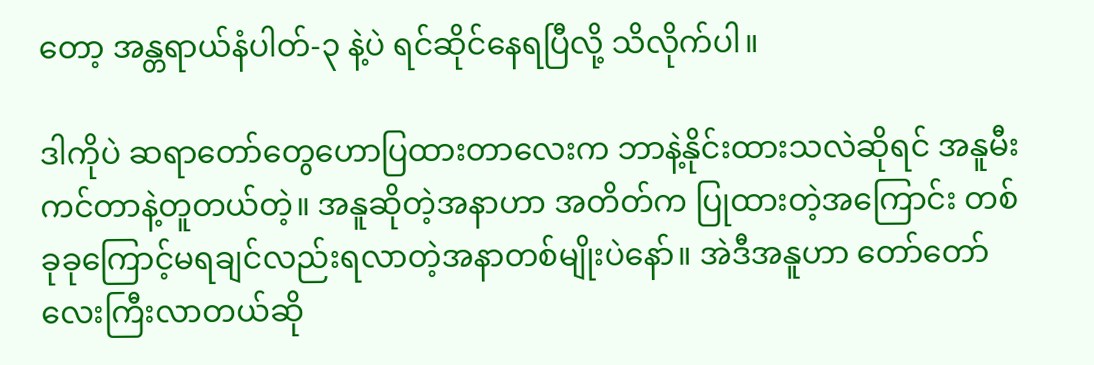တော့ အန္တရာယ်နံပါတ်-၃ နဲ့ပဲ ရင်ဆိုင်နေရပြီလို့ သိလိုက်ပါ။

ဒါကိုပဲ ဆရာတော်တွေဟောပြထားတာလေးက ဘာနဲ့နိုင်းထားသလဲဆိုရင် အနူမီးကင်တာနဲ့တူတယ်တဲ့။ အနူဆိုတဲ့အနာဟာ အတိတ်က ပြုထားတဲ့အကြောင်း တစ်ခုခုကြောင့်မရချင်လည်းရလာတဲ့အနာတစ်မျိုးပဲနော်။ အဲဒီအနူဟာ တော်တော်လေးကြီးလာတယ်ဆို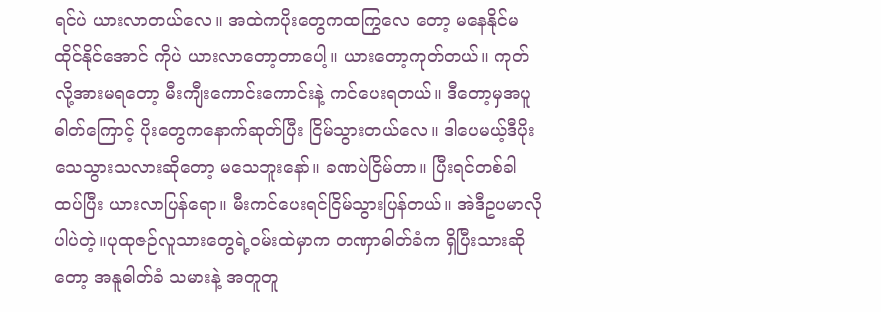ရင်ပဲ ယားလာတယ်လေ။ အထဲကပိုးတွေကထကြွလေ တော့ မနေနိုင်မထိုင်နိုင်အောင် ကိုပဲ ယားလာတော့တာပေါ့။ ယားတော့ကုတ်တယ်။ ကုတ်လို့အားမရတော့ မီးကျီးကောင်းကောင်းနဲ့ ကင်ပေးရတယ်။ ဒီတော့မှအပူဓါတ်ကြောင့် ပိုးတွေကနောက်ဆုတ်ပြီး ငြိမ်သွားတယ်လေ။ ဒါပေမယ့်ဒီပိုးသေသွားသလားဆိုတော့ မသေဘူးနော်။ ခဏပဲငြိမ်တာ။ ပြီးရင်တစ်ခါထပ်ပြီး ယားလာပြန်ရော။ မီးကင်ပေးရင်ငြိမ်သွားပြန်တယ်။ အဲဒီဥပမာလိုပါပဲတဲ့။ပုထုဇဉ်လူသားတွေရဲ့ဝမ်းထဲမှာက တဏှာဓါတ်ခံက ရှိပြီးသားဆိုတော့ အနူဓါတ်ခံ သမားနဲ့ အတူတူ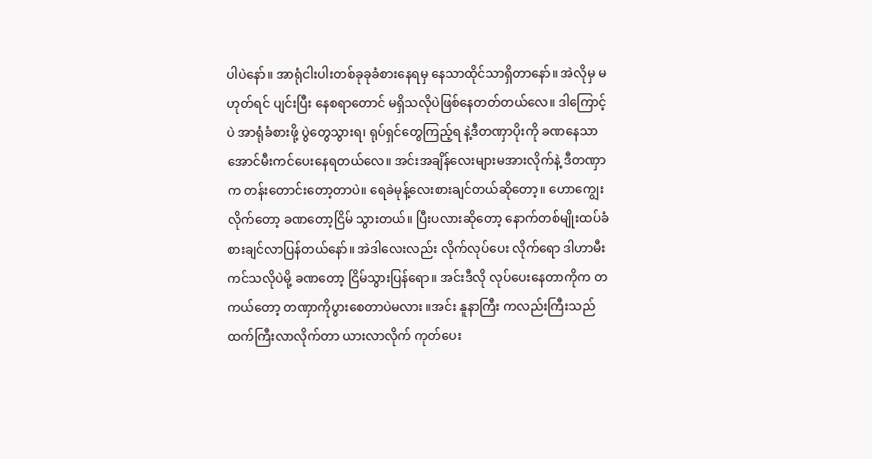ပါပဲနော်။ အာရုံငါးပါးတစ်ခုခုခံစားနေရမှ နေသာထိုင်သာရှိတာနော်။ အဲလိုမှ မဟုတ်ရင် ပျင်းပြီး နေစရာတောင် မရှိသလိုပဲဖြစ်နေတတ်တယ်လေ။ ဒါကြောင့်ပဲ အာရုံခံစားဖို့ ပွဲတွေသွားရ၊ ရုပ်ရှင်တွေကြည့်ရ နဲ့ဒီတဏှာပိုးကို ခဏနေသာအောင်မီးကင်ပေးနေရတယ်လေ။ အင်းအချိန်လေးများမအားလိုက်နဲ့ ဒီတဏှာ က တန်းတောင်းတော့တာပဲ။ ရေခဲမုန့်လေးစားချင်တယ်ဆိုတော့။ ဟောကျွေးလိုက်တော့ ခဏတော့ငြိမ် သွားတယ်။ ပြီးပလားဆိုတော့ နောက်တစ်မျိုးထပ်ခံစားချင်လာပြန်တယ်နော်။ အဲဒါလေးလည်း လိုက်လုပ်ပေး လိုက်ရော ဒါဟာမီးကင်သလိုပဲမို့ ခဏတော့ ငြိမ်သွားပြန်ရော။ အင်းဒီလို လုပ်ပေးနေတာကိုက တကယ်တော့ တဏှာကိုပွားစေတာပဲမလား ။အင်း နူနာကြီး ကလည်းကြီးသည်ထက်ကြီးလာလိုက်တာ ယားလာလိုက် ကုတ်ပေး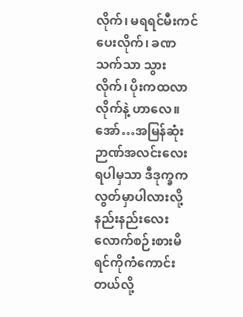လိုက်၊ မရရင်မီးကင်ပေးလိုက်၊ ခဏသက်သာ သွားလိုက်၊ ပိုးကထလာလိုက်နဲ့ ဟာလေ။ အော်…အမြန်ဆုံး ဉာဏ်အလင်းလေး ရပါမှသာ ဒီဒုက္ခကလွတ်မှာပါလားလို့ နည်းနည်းလေး လောက်စဉ်းစားမိရင်ကိုကံကောင်းတယ်လို့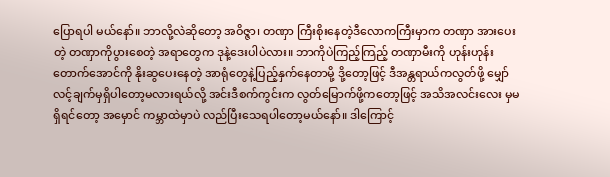ပြောရပါ မယ်နော်။ ဘာလို့လဲဆိုတော့ အဝိဇ္ဇာ၊ တဏှာ ကြီးစိုးနေတဲ့ဒီလောကကြီးမှာက တဏှာ အားပေးတဲ့ တဏှာကိုပွားစေတဲ့ အရာတွေက ဒုနဲ့ဒေးပါပဲလား။ ဘာကိုပဲကြည့်ကြည့် တဏှာမီးကို ဟုန်းဟုန်းတောက်အောင်ကို နိုးဆွပေးနေတဲ့ အာရုံတွေနဲ့ပြည့်နှက်နေတာမို့ ဒို့တော့ဖြင့် ဒီအန္တရာယ်ကလွတ်ဖို့ မျှော်လင့်ချက်မှရှိပါတော့မလားရယ်လို့ အင်းဒီစက်ကွင်းက လွတ်မြောက်ဖို့ကတော့ဖြင့် အသိအလင်းလေး မှမရှိရင်တော့ အမှောင် ကမ္ဘာထဲမှာပဲ လည်ပြီးသေရပါတော့မယ်နော်။ ဒါကြောင့်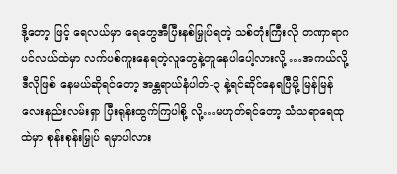ဒို့တော့ ဖြင့် ရေလယ်မှာ ရေတွေအီပြီးနစ်မြှုပ်ရတဲ့ သစ်တုံးကြီးလို တဏှာရာဂပင်လယ်ထဲမှာ လက်ပစ်ကူးနေရတဲ့လူတွေနဲ့တူနေပါပေါ့လားလို့ …အကယ်လို့ ဒီလိုဖြစ် နေမယ်ဆိုရင်တော့ အန္တရာယ်နံပါတ်-၃ နဲ့ရင်ဆိုင်နေရပြီမို့ မြန်မြန် လေးနည်းလမ်းရှာ ပြီးရုန်းထွက်ကြပါစို့ လို့…မဟုတ်ရင်တော့ သံသရာရေထုထဲမှာ စုန်းစုန်းမြှုပ် ရမှာပါလား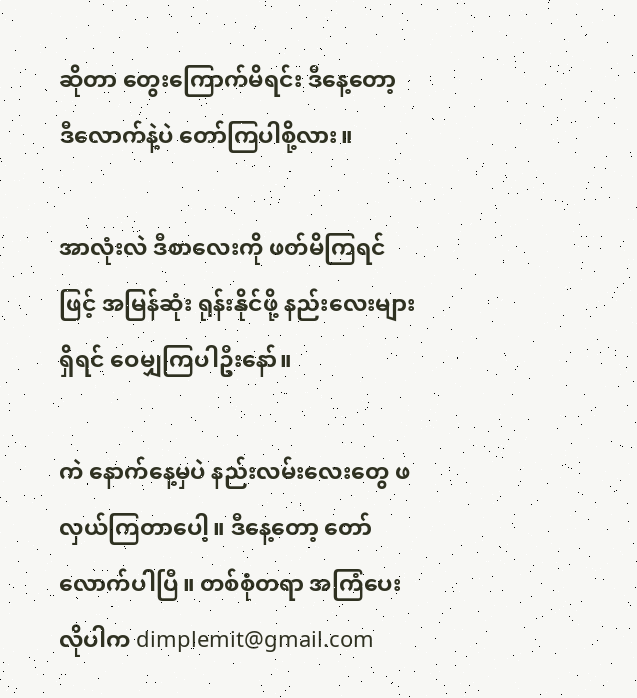ဆိုတာ တွေးကြောက်မိရင်း ဒီနေ့တော့ ဒီလောက်နဲ့ပဲ တော်ကြပါစို့လား။

အာလုံးလဲ ဒီစာလေးကို ဖတ်မိကြရင်ဖြင့် အမြန်ဆုံး ရုန်းနိုင်ဖို့ နည်းလေးများရှိရင် ဝေမျှကြပါဦးနော်။

ကဲ နောက်နေ့မှပဲ နည်းလမ်းလေးတွေ ဖလှယ်ကြတာပေါ့။ ဒီနေ့တော့ တော်လောက်ပါပြီ။ တစ်စုံတရာ အကြံပေးလိုပါက dimplemit@gmail.com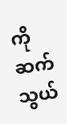ကိုဆက်သွယ်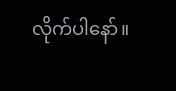လိုက်ပါနော်။